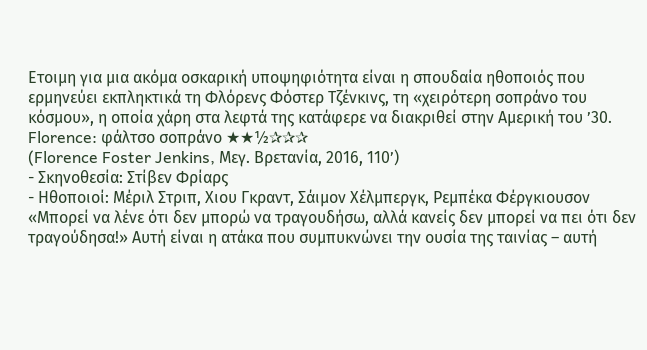Ετοιμη για μια ακόμα οσκαρική υποψηφιότητα είναι η σπουδαία ηθοποιός που ερμηνεύει εκπληκτικά τη Φλόρενς Φόστερ Τζένκινς, τη «χειρότερη σοπράνο του κόσμου», η οποία χάρη στα λεφτά της κατάφερε να διακριθεί στην Αμερική του ’30.
Florence: φάλτσο σοπράνο ★★½✰✰✰
(Florence Foster Jenkins, Μεγ. Βρετανία, 2016, 110’)
- Σκηνοθεσία: Στίβεν Φρίαρς
- Ηθοποιοί: Μέριλ Στριπ, Χιου Γκραντ, Σάιμον Χέλμπεργκ, Ρεμπέκα Φέργκιουσον
«Μπορεί να λένε ότι δεν μπορώ να τραγουδήσω, αλλά κανείς δεν μπορεί να πει ότι δεν τραγούδησα!» Αυτή είναι η ατάκα που συμπυκνώνει την ουσία της ταινίας – αυτή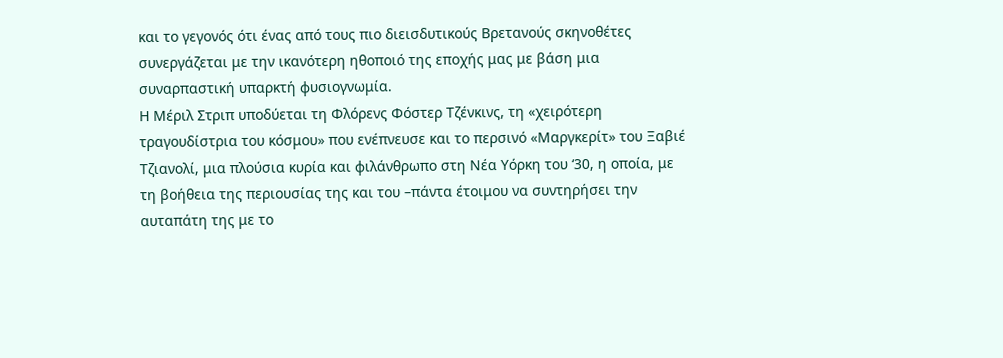και το γεγονός ότι ένας από τους πιο διεισδυτικούς Βρετανούς σκηνοθέτες συνεργάζεται με την ικανότερη ηθοποιό της εποχής μας με βάση μια συναρπαστική υπαρκτή φυσιογνωμία.
Η Μέριλ Στριπ υποδύεται τη Φλόρενς Φόστερ Τζένκινς, τη «χειρότερη τραγουδίστρια του κόσμου» που ενέπνευσε και το περσινό «Μαργκερίτ» του Ξαβιέ Τζιανολί, μια πλούσια κυρία και φιλάνθρωπο στη Νέα Υόρκη του ‘30, η οποία, με τη βοήθεια της περιουσίας της και του –πάντα έτοιμου να συντηρήσει την αυταπάτη της με το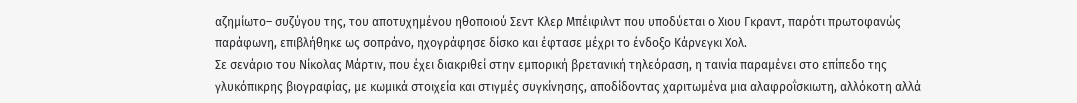αζημίωτο– συζύγου της, του αποτυχημένου ηθοποιού Σεντ Κλερ Μπέιφιλντ που υποδύεται ο Χιου Γκραντ, παρότι πρωτοφανώς παράφωνη, επιβλήθηκε ως σοπράνο, ηχογράφησε δίσκο και έφτασε μέχρι το ένδοξο Κάρνεγκι Χολ.
Σε σενάριο του Νίκολας Μάρτιν, που έχει διακριθεί στην εμπορική βρετανική τηλεόραση, η ταινία παραμένει στο επίπεδο της γλυκόπικρης βιογραφίας, με κωμικά στοιχεία και στιγμές συγκίνησης, αποδίδοντας χαριτωμένα μια αλαφροΐσκιωτη, αλλόκοτη αλλά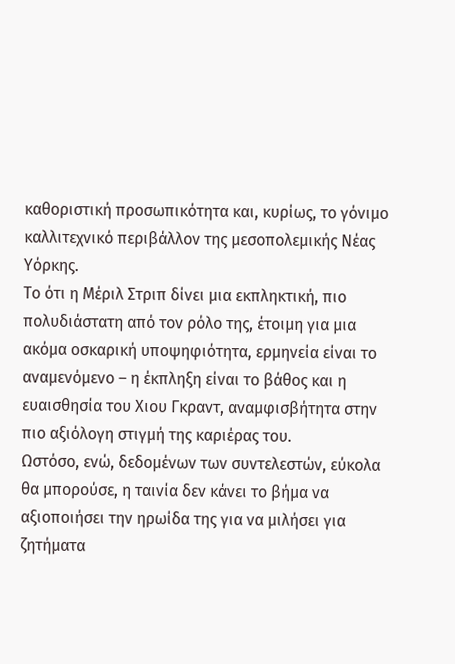καθοριστική προσωπικότητα και, κυρίως, το γόνιμο καλλιτεχνικό περιβάλλον της μεσοπολεμικής Νέας Υόρκης.
Το ότι η Μέριλ Στριπ δίνει μια εκπληκτική, πιο πολυδιάστατη από τον ρόλο της, έτοιμη για μια ακόμα οσκαρική υποψηφιότητα, ερμηνεία είναι το αναμενόμενο – η έκπληξη είναι το βάθος και η ευαισθησία του Χιου Γκραντ, αναμφισβήτητα στην πιο αξιόλογη στιγμή της καριέρας του.
Ωστόσο, ενώ, δεδομένων των συντελεστών, εύκολα θα μπορούσε, η ταινία δεν κάνει το βήμα να αξιοποιήσει την ηρωίδα της για να μιλήσει για ζητήματα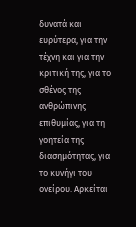δυνατά και ευρύτερα, για την τέχνη και για την κριτική της, για το σθένος της ανθρώπινης επιθυμίας, για τη γοητεία της διασημότητας, για το κυνήγι του ονείρου. Αρκείται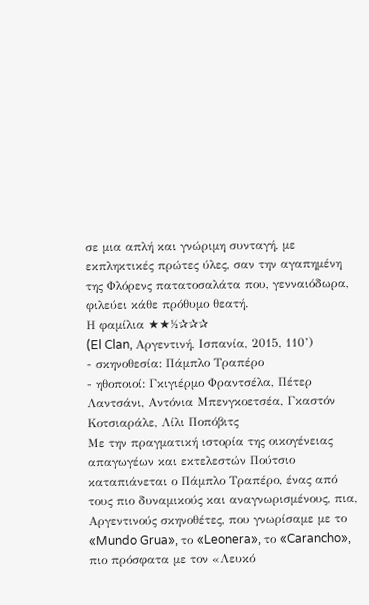σε μια απλή και γνώριμη συνταγή, με εκπληκτικές πρώτες ύλες, σαν την αγαπημένη της Φλόρενς πατατοσαλάτα που, γενναιόδωρα, φιλεύει κάθε πρόθυμο θεατή.
Η φαμίλια ★★½✰✰✰
(El Clan, Αργεντινή, Ισπανία, 2015, 110’)
- σκηνοθεσία: Πάμπλο Τραπέρο
- ηθοποιοί: Γκιγιέρμο Φραντσέλα, Πέτερ Λαντσάνι, Αντόνια Μπενγκοετσέα, Γκαστόν Κοτσιαράλε, Λίλι Ποπόβιτς
Με την πραγματική ιστορία της οικογένειας απαγωγέων και εκτελεστών Πούτσιο καταπιάνεται ο Πάμπλο Τραπέρο, ένας από τους πιο δυναμικούς και αναγνωρισμένους, πια, Αργεντινούς σκηνοθέτες, που γνωρίσαμε με το «Mundo Grua», το «Leonera», το «Carancho», πιο πρόσφατα με τον «Λευκό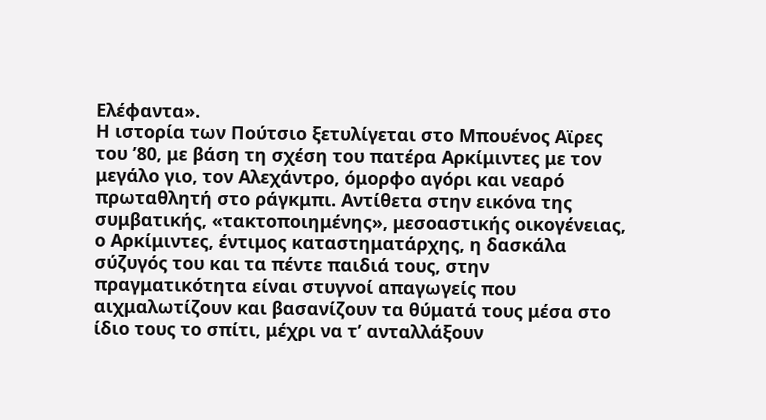Ελέφαντα».
Η ιστορία των Πούτσιο ξετυλίγεται στο Μπουένος Αϊρες του ’80, με βάση τη σχέση του πατέρα Αρκίμιντες με τον μεγάλο γιο, τον Αλεχάντρο, όμορφο αγόρι και νεαρό πρωταθλητή στο ράγκμπι. Αντίθετα στην εικόνα της συμβατικής, «τακτοποιημένης», μεσοαστικής οικογένειας, ο Αρκίμιντες, έντιμος καταστηματάρχης, η δασκάλα σύζυγός του και τα πέντε παιδιά τους, στην πραγματικότητα είναι στυγνοί απαγωγείς που αιχμαλωτίζουν και βασανίζουν τα θύματά τους μέσα στο ίδιο τους το σπίτι, μέχρι να τ’ ανταλλάξουν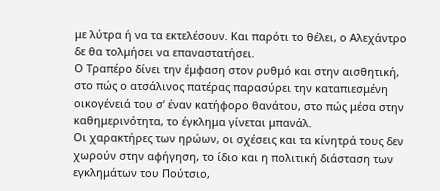με λύτρα ή να τα εκτελέσουν. Και παρότι το θέλει, ο Αλεχάντρο δε θα τολμήσει να επαναστατήσει.
Ο Τραπέρο δίνει την έμφαση στον ρυθμό και στην αισθητική, στο πώς ο ατσάλινος πατέρας παρασύρει την καταπιεσμένη οικογένειά του σ’ έναν κατήφορο θανάτου, στο πώς μέσα στην καθημερινότητα, το έγκλημα γίνεται μπανάλ.
Οι χαρακτήρες των ηρώων, οι σχέσεις και τα κίνητρά τους δεν χωρούν στην αφήγηση, το ίδιο και η πολιτική διάσταση των εγκλημάτων του Πούτσιο,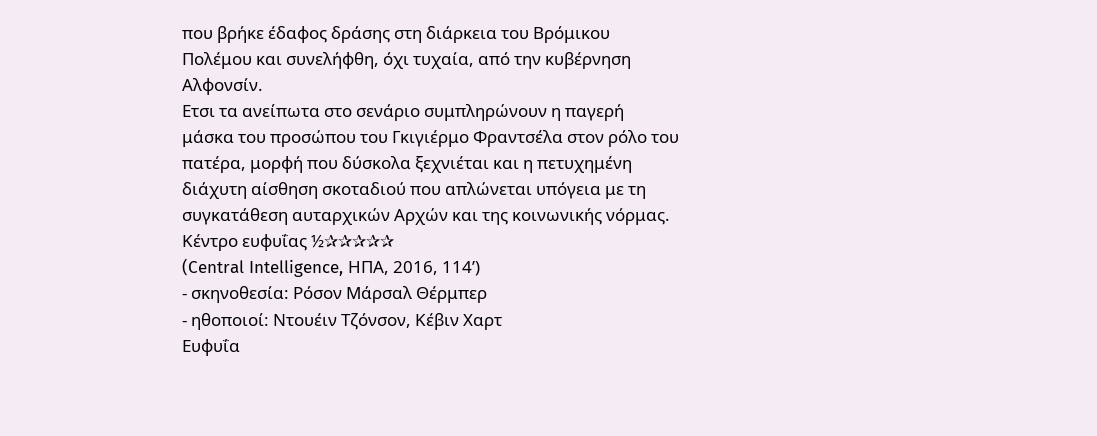που βρήκε έδαφος δράσης στη διάρκεια του Βρόμικου Πολέμου και συνελήφθη, όχι τυχαία, από την κυβέρνηση Αλφονσίν.
Ετσι τα ανείπωτα στο σενάριο συμπληρώνουν η παγερή μάσκα του προσώπου του Γκιγιέρμο Φραντσέλα στον ρόλο του πατέρα, μορφή που δύσκολα ξεχνιέται και η πετυχημένη διάχυτη αίσθηση σκοταδιού που απλώνεται υπόγεια με τη συγκατάθεση αυταρχικών Αρχών και της κοινωνικής νόρμας.
Κέντρο ευφυΐας ½✰✰✰✰✰
(Central Intelligence, ΗΠΑ, 2016, 114’)
- σκηνοθεσία: Ρόσον Μάρσαλ Θέρμπερ
- ηθοποιοί: Ντουέιν Τζόνσον, Κέβιν Χαρτ
Ευφυΐα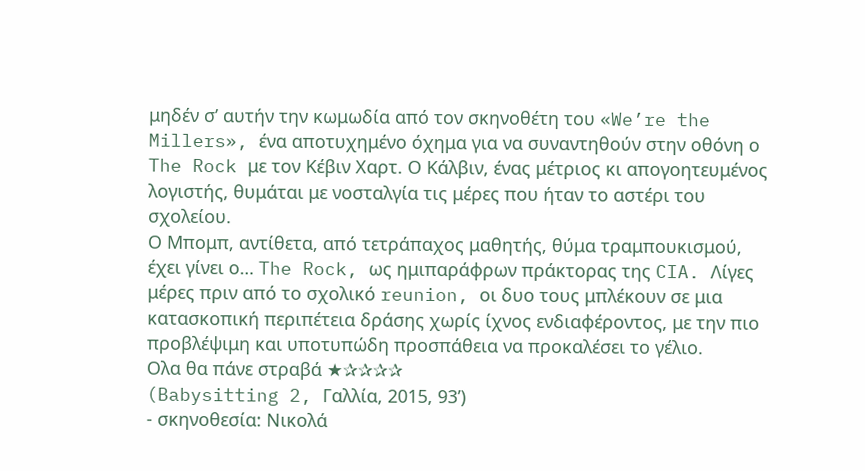μηδέν σ’ αυτήν την κωμωδία από τον σκηνοθέτη του «We’re the Millers», ένα αποτυχημένο όχημα για να συναντηθούν στην οθόνη ο The Rock με τον Κέβιν Χαρτ. Ο Κάλβιν, ένας μέτριος κι απογοητευμένος λογιστής, θυμάται με νοσταλγία τις μέρες που ήταν το αστέρι του σχολείου.
Ο Μπομπ, αντίθετα, από τετράπαχος μαθητής, θύμα τραμπουκισμού, έχει γίνει ο… The Rock, ως ημιπαράφρων πράκτορας της CIA. Λίγες μέρες πριν από το σχολικό reunion, οι δυο τους μπλέκουν σε μια κατασκοπική περιπέτεια δράσης χωρίς ίχνος ενδιαφέροντος, με την πιο προβλέψιμη και υποτυπώδη προσπάθεια να προκαλέσει το γέλιο.
Ολα θα πάνε στραβά ★✰✰✰✰
(Babysitting 2, Γαλλία, 2015, 93’)
- σκηνοθεσία: Νικολά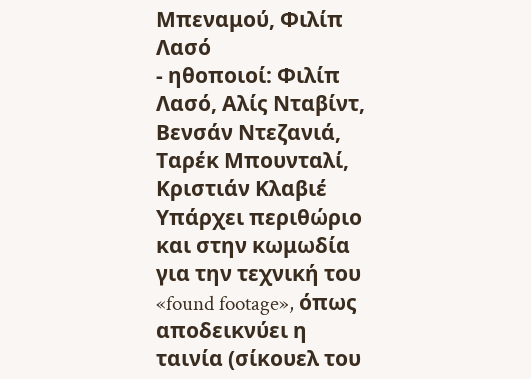Μπεναμού, Φιλίπ Λασό
- ηθοποιοί: Φιλίπ Λασό, Αλίς Νταβίντ, Βενσάν Ντεζανιά, Ταρέκ Μπουνταλί, Κριστιάν Κλαβιέ
Υπάρχει περιθώριο και στην κωμωδία για την τεχνική του «found footage», όπως αποδεικνύει η ταινία (σίκουελ του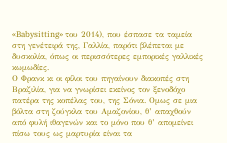«Babysitting» του 2014), που έσπασε τα ταμεία στη γενέτειρά της, Γαλλία, παρότι βλέπεται με δυσκολία, όπως οι περισσότερες εμπορικές γαλλικές κωμωδίες.
Ο Φρανκ κι οι φίλοι του πηγαίνουν διακοπές στη Βραζιλία, για να γνωρίσει εκείνος τον ξενοδόχο πατέρα της κοπέλας του, της Σόνια. Ομως σε μια βόλτα στη ζούγκλα του Αμαζονίου, θ’ απαχθούν από φυλή ιθαγενών και το μόνο που θ’ απομείνει πίσω τους ως μαρτυρία είναι τα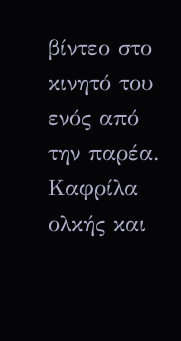βίντεο στο κινητό του ενός από την παρέα. Καφρίλα ολκής και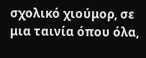σχολικό χιούμορ, σε μια ταινία όπου όλα,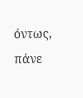όντως, πάνε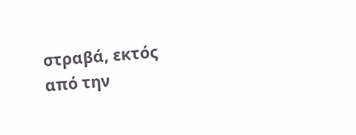στραβά, εκτός από την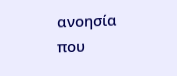ανοησία που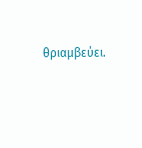θριαμβεύει.